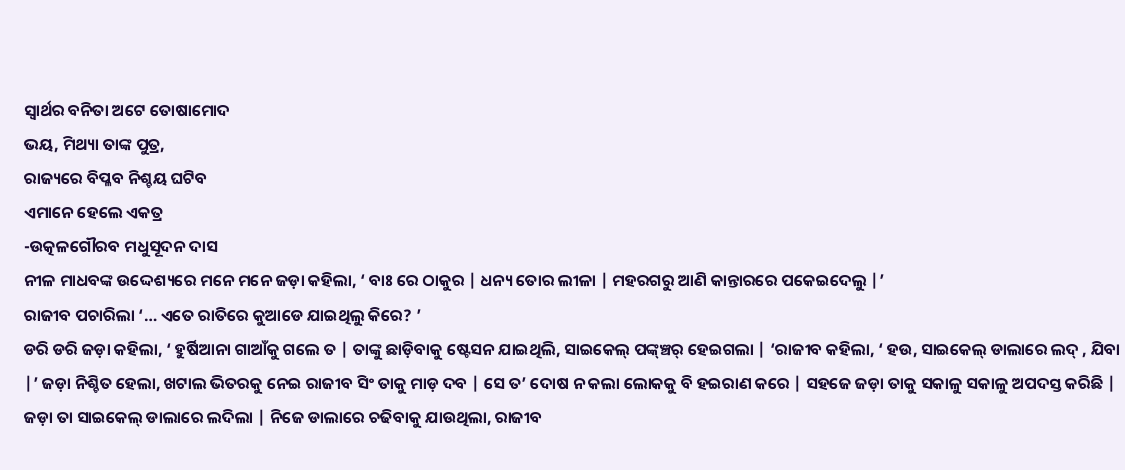ସ୍ବାର୍ଥର ବନିତା ଅଟେ ତୋଷାମୋଦ
ଭୟ, ମିଥ୍ୟା ତାଙ୍କ ପୁତ୍ର,
ରାଜ୍ୟରେ ବିପ୍ଳବ ନିଶ୍ଚୟ ଘଟିବ
ଏମାନେ ହେଲେ ଏକତ୍ର
-ଉତ୍କଳଗୌରବ ମଧୁସୂଦନ ଦାସ
ନୀଳ ମାଧବଙ୍କ ଉଦ୍ଦେଶ୍ୟରେ ମନେ ମନେ ଜଡ଼ା କହିଲା, ‘ ବାଃ ରେ ଠାକୁର | ଧନ୍ୟ ତୋର ଲୀଳା | ମହରଗରୁ ଆଣି କାନ୍ତାରରେ ପକେଇଦେଲୁ |’
ରାଜୀବ ପଚାରିଲା ‘… ଏତେ ରାତିରେ କୁଆଡେ ଯାଇଥିଲୁ କିରେ? ’
ଡରି ଡରି ଜଡ଼ା କହିଲା, ‘ ହୁର୍ଷିଆନା ଗାଆଁକୁ ଗଲେ ତ | ତାଙ୍କୁ ଛାଡ଼ିବାକୁ ଷ୍ଟେସନ ଯାଇଥିଲି, ସାଇକେଲ୍ ପଙ୍କ୍ଞ୍ଚର୍ ହେଇଗଲା | ‘ରାଜୀବ କହିଲା, ‘ ହଉ, ସାଇକେଲ୍ ଡାଲାରେ ଲଦ୍ , ଯିବା |’ ଜଡ଼ା ନିଶ୍ଚିତ ହେଲା, ଖଟାଲ ଭିତରକୁ ନେଇ ରାଜୀବ ସିଂ ତାକୁ ମାଡ଼ ଦବ | ସେ ତ’ ଦୋଷ ନ କଲା ଲୋକକୁ ବି ହଇରାଣ କରେ | ସହଜେ ଜଡ଼ା ତାକୁ ସକାଳୁ ସକାଳୁ ଅପଦସ୍ତ କରିଛି |
ଜଡ଼ା ତା ସାଇକେଲ୍ ଡାଲାରେ ଲଦିଲା | ନିଜେ ଡାଲାରେ ଚଢିବାକୁ ଯାଉଥିଲା, ରାଜୀବ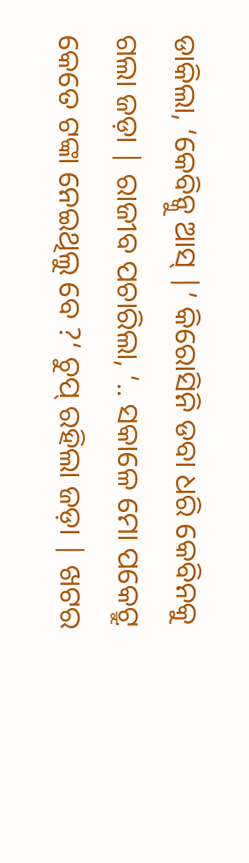ଡାକିଲା, ‘କେବିନ୍କୁ ଆସ୍ |’ କିରୋସିନି ଡବା ଧରି କେବିନକୁ ଗଲା ଜଡ଼ା | ରାଜୀବ ପଚାରିଲା, ‘.. ସକାଳେ ମୋ ପକେଟ୍ରୁ କେତେ ଟଙ୍କା ନେଇଥିଲୁ ବେ ?‘ ଚୁପ୍ ରହିଲା ଜଡ଼ା | ଖଟର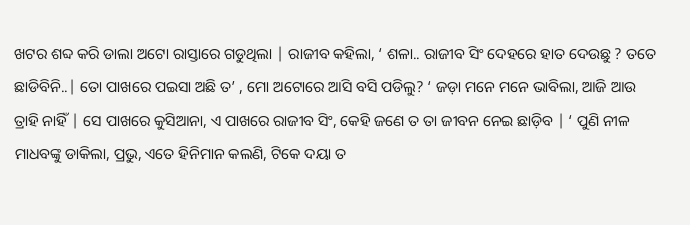ଖଟର ଶବ୍ଦ କରି ଡାଲା ଅଟୋ ରାସ୍ତାରେ ଗଡୁଥିଲା | ରାଜୀବ କହିଲା, ‘ ଶଳା.. ରାଜୀବ ସିଂ ଦେହରେ ହାତ ଦେଉଛୁ ? ତତେ ଛାଡିବିନି..| ତୋ ପାଖରେ ପଇସା ଅଛି ତ’ , ମୋ ଅଟୋରେ ଆସି ବସି ପଡିଲୁ? ‘ ଜଡ଼ା ମନେ ମନେ ଭାବିଲା, ଆଜି ଆଉ ତ୍ରାହି ନାହିଁ | ସେ ପାଖରେ କୁସିଆନା, ଏ ପାଖରେ ରାଜୀବ ସିଂ, କେହି ଜଣେ ତ ତା ଜୀବନ ନେଇ ଛାଡ଼ିବ | ‘ ପୁଣି ନୀଳ ମାଧବଙ୍କୁ ଡାକିଲା, ପ୍ରଭୁ, ଏତେ ହିନିମାନ କଲଣି, ଟିକେ ଦୟା ତ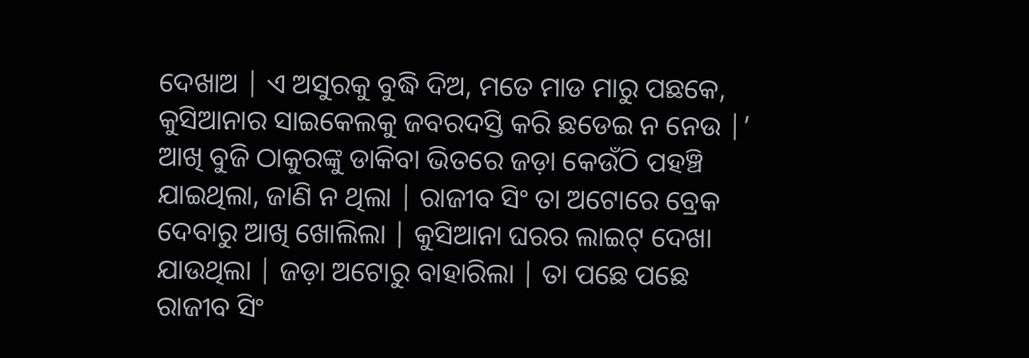ଦେଖାଅ | ଏ ଅସୁରକୁ ବୁଦ୍ଧି ଦିଅ, ମତେ ମାଡ ମାରୁ ପଛକେ, କୁସିଆନାର ସାଇକେଲକୁ ଜବରଦସ୍ତି କରି ଛଡେଇ ନ ନେଉ |’
ଆଖି ବୁଜି ଠାକୁରଙ୍କୁ ଡାକିବା ଭିତରେ ଜଡ଼ା କେଉଁଠି ପହଞ୍ଚି ଯାଇଥିଲା, ଜାଣି ନ ଥିଲା | ରାଜୀବ ସିଂ ତା ଅଟୋରେ ବ୍ରେକ ଦେବାରୁ ଆଖି ଖୋଲିଲା | କୁସିଆନା ଘରର ଲାଇଟ୍ ଦେଖା ଯାଉଥିଲା | ଜଡ଼ା ଅଟୋରୁ ବାହାରିଲା | ତା ପଛେ ପଛେ ରାଜୀବ ସିଂ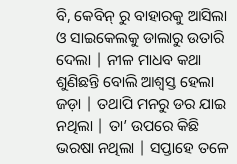ବି, କେବିନ୍ ରୁ ବାହାରକୁ ଆସିଲା ଓ ସାଇକେଲକୁ ଡାଲାରୁ ଉତାରି ଦେଲା | ନୀଳ ମାଧବ କଥା ଶୁଣିଛନ୍ତି ବୋଲି ଆଶ୍ୱସ୍ତ ହେଲା ଜଡ଼ା | ତଥାପି ମନରୁ ଡର ଯାଇ ନଥିଲା | ତା’ ଉପରେ କିଛି ଭରଷା ନଥିଲା | ସପ୍ତାହେ ତଳେ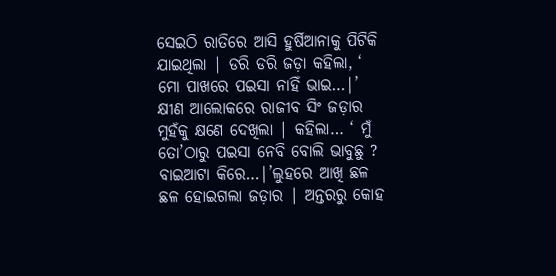ସେଇଠି ରାତିରେ ଆସି ହୁର୍ଷିଆନାକୁ ପିଟିକି ଯାଇଥିଲା | ଡରି ଡରି ଜଡ଼ା କହିଲା, ‘ ମୋ ପାଖରେ ପଇସା ନାହିଁ ଭାଇ…|’
କ୍ଷୀଣ ଆଲୋକରେ ରାଜୀବ ସିଂ ଜଡ଼ାର ମୁହଁକୁ କ୍ଷଣେ ଦେଖିଲା | କହିଲା… ‘ ମୁଁ ତୋ’ଠାରୁ ପଇସା ନେବି ବୋଲି ଭାବୁଛୁ ? ବାଇଆଟା କିରେ…|’ଲୁହରେ ଆଖି ଛଳ ଛଳ ହୋଇଗଲା ଜଡ଼ାର | ଅନ୍ତରରୁ କୋହ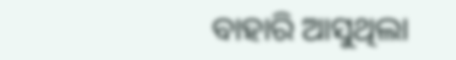ବାହାରି ଆସୁଥିଲା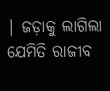| ଜଡ଼ାକୁ ଲାଗିଲା ଯେମିତି ରାଜୀବ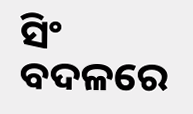ସିଂ ବଦଳରେ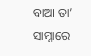ବାଆ ତା’ ସାମ୍ନାରେ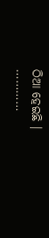ଠିଆ ହେଇଛି ।
…………